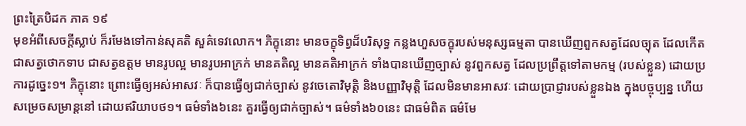ព្រះត្រៃបិដក ភាគ ១៩
មុខអំពីសេចក្តីស្លាប់ ក៏រមែងទៅកាន់សុគតិ សួគ៌ទេវលោក។ ភិក្ខុនោះ មានចក្ខុទិព្វដ៏បរិសុទ្ធ កន្លងហួសចក្ខុរបស់មនុស្សធម្មតា បានឃើញពួកសត្វដែលច្យុត ដែលកើត ជាសត្វថោកទាប ជាសត្វឧត្តម មានរូបល្អ មានរូបអាក្រក់ មានគតិល្អ មានគតិអាក្រក់ ទាំងបានឃើញច្បាស់ នូវពួកសត្វ ដែលប្រព្រឹត្តទៅតាមកម្ម (របស់ខ្លួន) ដោយប្រការដូច្នេះ១។ ភិក្ខុនោះ ព្រោះធ្វើឲ្យអស់អាសវៈ ក៏បានធ្វើឲ្យជាក់ច្បាស់ នូវចេតោវិមុត្តិ និងបញ្ញាវិមុត្តិ ដែលមិនមានអាសវៈ ដោយប្រាជ្ញារបស់ខ្លួនឯង ក្នុងបច្ចុប្បន្ន ហើយសម្រេចសម្រាន្តនៅ ដោយឥរិយាបថ១។ ធម៌ទាំង៦នេះ គួរធ្វើឲ្យជាក់ច្បាស់។ ធម៌ទាំង៦០នេះ ជាធម៌ពិត ធម៌មែ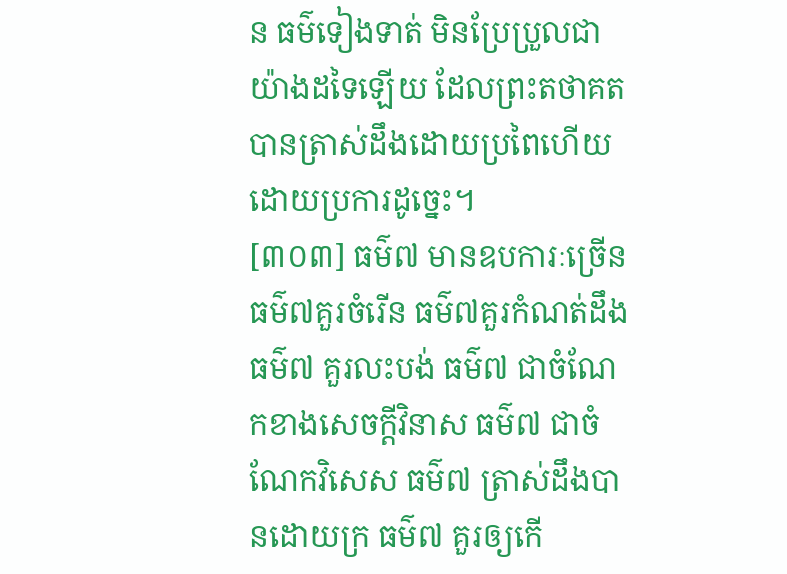ន ធម៌ទៀងទាត់ មិនប្រែប្រួលជាយ៉ាងដទៃឡើយ ដែលព្រះតថាគត បានត្រាស់ដឹងដោយប្រពៃហើយ ដោយប្រការដូច្នេះ។
[៣០៣] ធម៌៧ មានឧបការៈច្រើន ធម៌៧គួរចំរើន ធម៌៧គួរកំណត់ដឹង ធម៌៧ គួរលះបង់ ធម៌៧ ជាចំណែកខាងសេចក្តីវិនាស ធម៌៧ ជាចំណែកវិសេស ធម៌៧ ត្រាស់ដឹងបានដោយក្រ ធម៌៧ គួរឲ្យកើ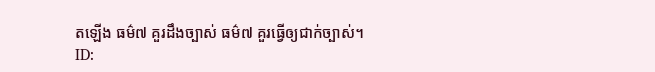តឡើង ធម៌៧ គួរដឹងច្បាស់ ធម៌៧ គួរធ្វើឲ្យជាក់ច្បាស់។
ID: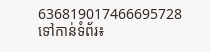636819017466695728
ទៅកាន់ទំព័រ៖